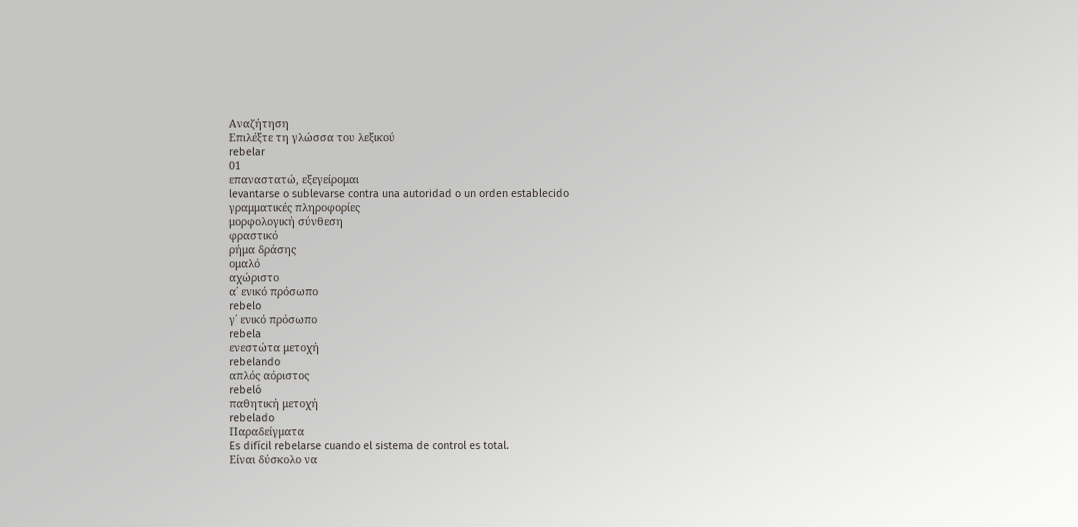Αναζήτηση
Επιλέξτε τη γλώσσα του λεξικού
rebelar
01
επαναστατώ, εξεγείρομαι
levantarse o sublevarse contra una autoridad o un orden establecido
γραμματικές πληροφορίες
μορφολογική σύνθεση
φραστικό
ρήμα δράσης
ομαλό
αχώριστο
α΄ ενικό πρόσωπο
rebelo
γ΄ ενικό πρόσωπο
rebela
ενεστώτα μετοχή
rebelando
απλός αόριστος
rebeló
παθητική μετοχή
rebelado
Παραδείγματα
Es difícil rebelarse cuando el sistema de control es total.
Είναι δύσκολο να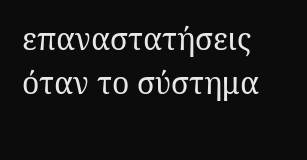επαναστατήσεις όταν το σύστημα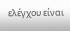ελέγχου είναι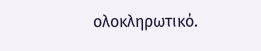ολοκληρωτικό.